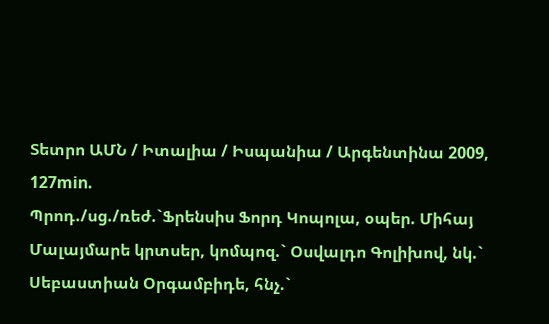Տետրո ԱՄՆ / Իտալիա / Իսպանիա / Արգենտինա 2009, 127min.
Պրոդ./սց./ռեժ.`Ֆրենսիս Ֆորդ Կոպոլա, օպեր. Միհայ Մալայմարե կրտսեր, կոմպոզ.` Օսվալդո Գոլիխով, նկ.` Սեբաստիան Օրգամբիդե, հնչ.`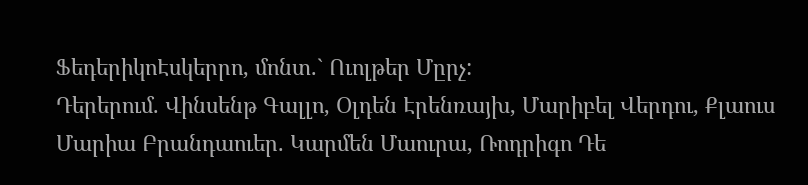ՖեդերիկոԷսկերրո, մոնտ.` Ուոլթեր Մըրչ:
Դերերում. Վինսենթ Գալլո, Օլդեն Էրենռայխ, Մարիբել Վերդու, Քլաուս Մարիա Բրանդաուեր. Կարմեն Մաուրա, Ռոդրիգո Դե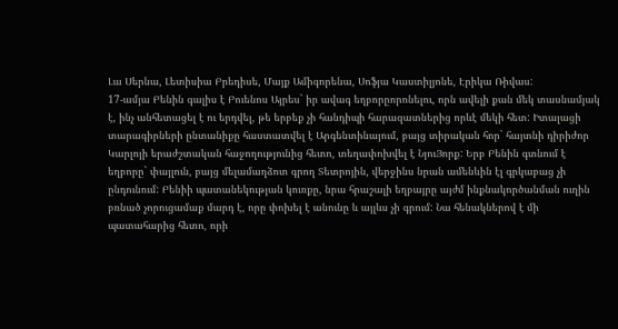Լա Սերնա, Լետիսիա Բրեդիսե, Մայք Ամիգորենա, Սոֆյա Կաստիլյոնե, Էրիկա Ռիվաս:
17-ամյա Բենին գալիս է Բուենոս Այրես` իր ավագ եղբորըորոնելու, որն ավելի քան մեկ տասնամյակ է, ինչ անհետացել է ու երդվել, թե երբեք չի հանդիպի հարազատներից որևէ մեկի հետ: Իտալացի տարագիրների ընտանիքը հաստատվել է Արգենտինայում, բայց տիրական հոր` հայտնի դիրիժոր Կարլոյի երաժշտական հաջողությունից հետո, տեղափոխվել է ՆյուՅորք: Երբ Բենին գտնում է եղբորը` փայլուն, բայց մելամաղձոտ գրող Տետրոյին, վերջինս նրան ամենևին էլ գրկաբաց չի ընդունում: Բենիի պատանեկության կուռքը, նրա հրաշալի եղբայրը այժմ ինքնակործանման ուղին բռնած չորուցամաք մարդ է, որը փոխել է անունը և այլևս չի գրում: Նա հենակներով է մի պատահարից հետո, որի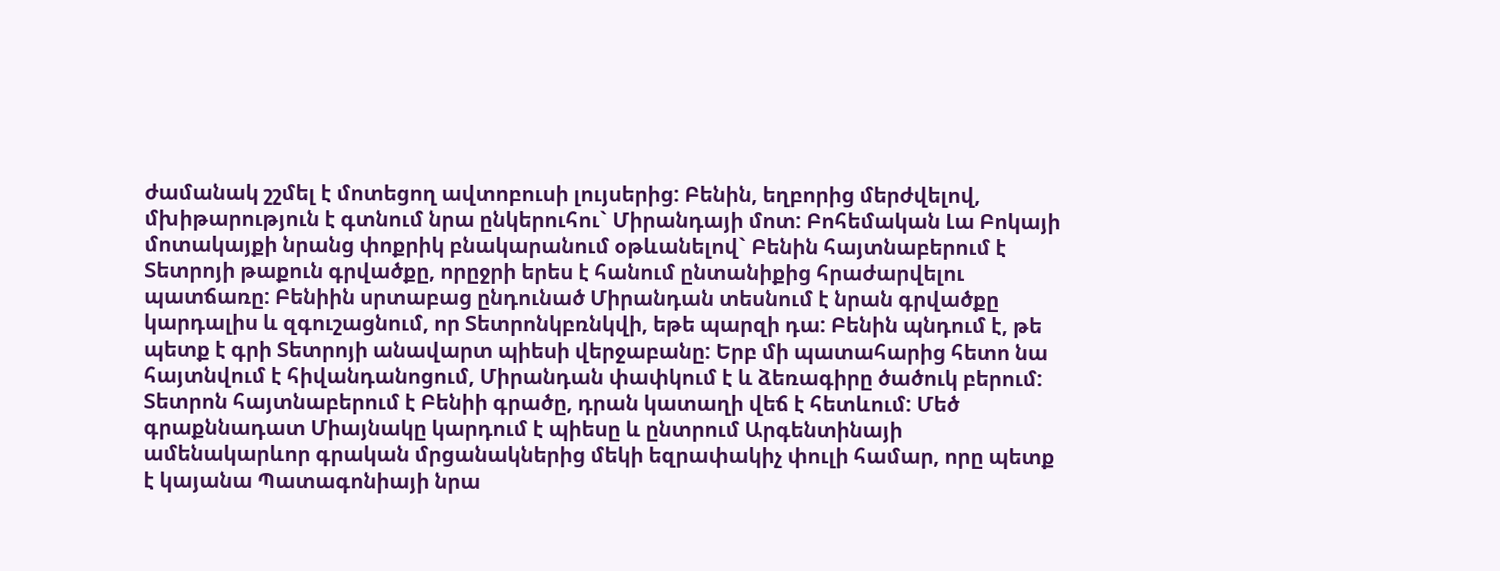ժամանակ շշմել է մոտեցող ավտոբուսի լույսերից: Բենին, եղբորից մերժվելով, մխիթարություն է գտնում նրա ընկերուհու` Միրանդայի մոտ: Բոհեմական Լա Բոկայի մոտակայքի նրանց փոքրիկ բնակարանում օթևանելով` Բենին հայտնաբերում է Տետրոյի թաքուն գրվածքը, որըջրի երես է հանում ընտանիքից հրաժարվելու պատճառը: Բենիին սրտաբաց ընդունած Միրանդան տեսնում է նրան գրվածքը կարդալիս և զգուշացնում, որ Տետրոնկբռնկվի, եթե պարզի դա: Բենին պնդում է, թե պետք է գրի Տետրոյի անավարտ պիեսի վերջաբանը: Երբ մի պատահարից հետո նա հայտնվում է հիվանդանոցում, Միրանդան փափկում է և ձեռագիրը ծածուկ բերում: Տետրոն հայտնաբերում է Բենիի գրածը, դրան կատաղի վեճ է հետևում: Մեծ գրաքննադատ Միայնակը կարդում է պիեսը և ընտրում Արգենտինայի ամենակարևոր գրական մրցանակներից մեկի եզրափակիչ փուլի համար, որը պետք է կայանա Պատագոնիայի նրա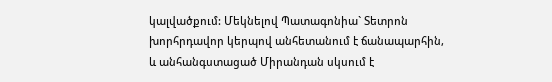կալվածքում: Մեկնելով Պատագոնիա` Տետրոն խորհրդավոր կերպով անհետանում է ճանապարհին, և անհանգստացած Միրանդան սկսում է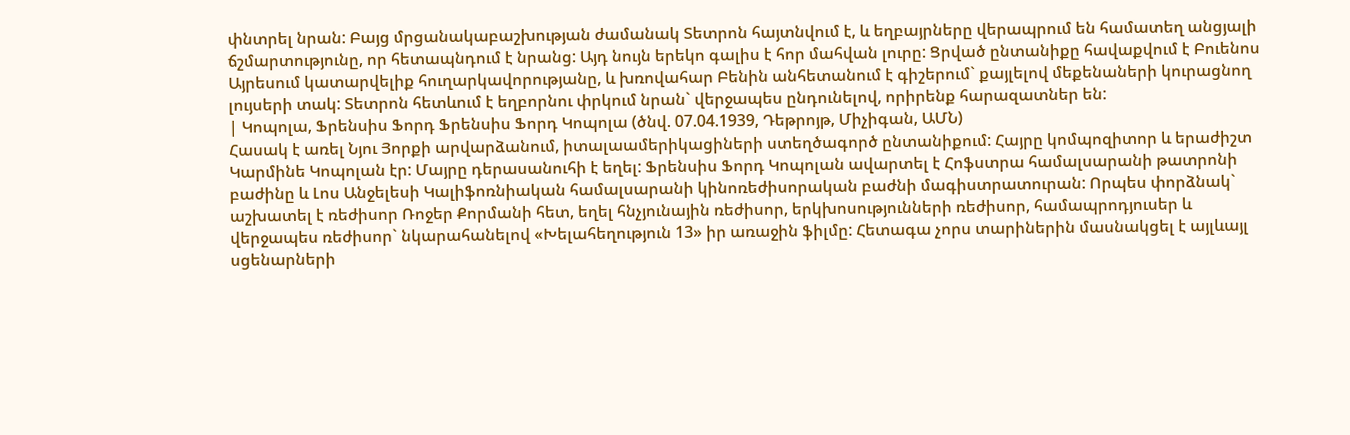փնտրել նրան: Բայց մրցանակաբաշխության ժամանակ Տետրոն հայտնվում է, և եղբայրները վերապրում են համատեղ անցյալի ճշմարտությունը, որ հետապնդում է նրանց: Այդ նույն երեկո գալիս է հոր մահվան լուրը: Ցրված ընտանիքը հավաքվում է Բուենոս Այրեսում կատարվելիք հուղարկավորությանը, և խռովահար Բենին անհետանում է գիշերում` քայլելով մեքենաների կուրացնող լույսերի տակ: Տետրոն հետևում է եղբորնու փրկում նրան` վերջապես ընդունելով, որիրենք հարազատներ են:
| Կոպոլա, Ֆրենսիս Ֆորդ Ֆրենսիս Ֆորդ Կոպոլա (ծնվ. 07.04.1939, Դեթրոյթ, Միչիգան, ԱՄՆ)
Հասակ է առել Նյու Յորքի արվարձանում, իտալաամերիկացիների ստեղծագործ ընտանիքում: Հայրը կոմպոզիտոր և երաժիշտ Կարմինե Կոպոլան էր: Մայրը դերասանուհի է եղել: Ֆրենսիս Ֆորդ Կոպոլան ավարտել է Հոֆստրա համալսարանի թատրոնի բաժինը և Լոս Անջելեսի Կալիֆոռնիական համալսարանի կինոռեժիսորական բաժնի մագիստրատուրան: Որպես փորձնակ` աշխատել է ռեժիսոր Ռոջեր Քորմանի հետ, եղել հնչյունային ռեժիսոր, երկխոսությունների ռեժիսոր, համապրոդյուսեր և վերջապես ռեժիսոր` նկարահանելով «Խելահեղություն 13» իր առաջին ֆիլմը: Հետագա չորս տարիներին մասնակցել է այլևայլ սցենարների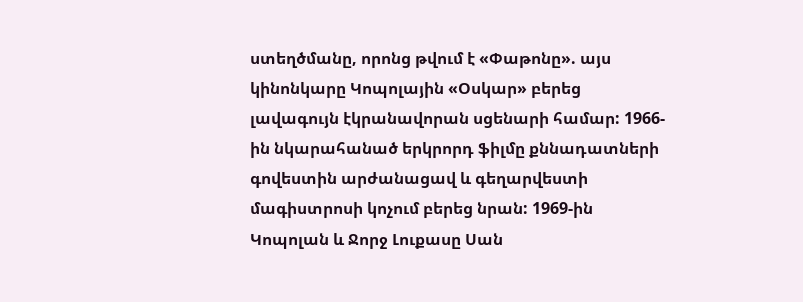ստեղծմանը, որոնց թվում է «Փաթոնը». այս կինոնկարը Կոպոլային «Օսկար» բերեց լավագույն էկրանավորան սցենարի համար: 1966-ին նկարահանած երկրորդ ֆիլմը քննադատների գովեստին արժանացավ և գեղարվեստի մագիստրոսի կոչում բերեց նրան: 1969-ին Կոպոլան և Ջորջ Լուքասը Սան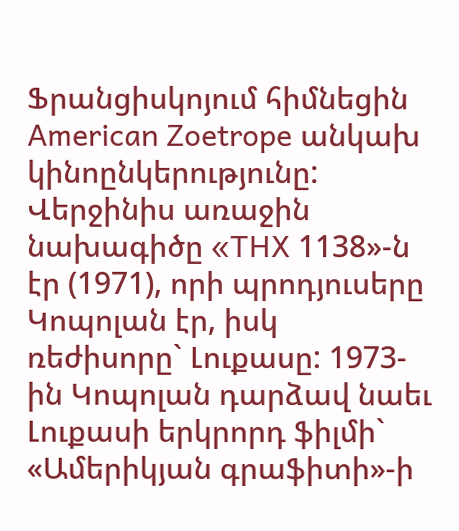Ֆրանցիսկոյում հիմնեցին American Zoetrope անկախ կինոընկերությունը: Վերջինիս առաջին նախագիծը «THX 1138»-ն էր (1971), որի պրոդյուսերը Կոպոլան էր, իսկ ռեժիսորը` Լուքասը: 1973-ին Կոպոլան դարձավ նաեւ Լուքասի երկրորդ ֆիլմի` «Ամերիկյան գրաֆիտի»-ի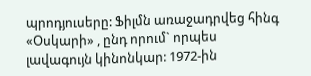պրոդյուսերը: Ֆիլմն առաջադրվեց հինգ «Օսկարի» , ընդ որում` որպես լավագույն կինոնկար: 1972-ին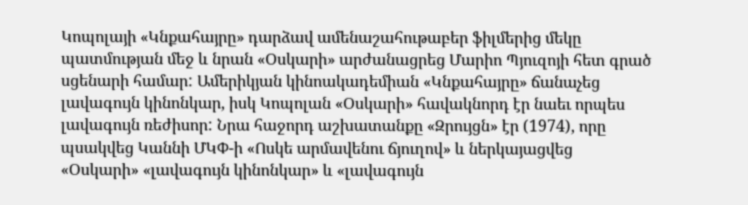Կոպոլայի «Կնքահայրը» դարձավ ամենաշահութաբեր ֆիլմերից մեկը պատմության մեջ և նրան «Օսկարի» արժանացրեց Մարիո Պյուզոյի հետ գրած սցենարի համար: Ամերիկյան կինոակադեմիան «Կնքահայրը» ճանաչեց լավագույն կինոնկար, իսկ Կոպոլան «Օսկարի» հավակնորդ էր նաեւ որպես լավագույն ռեժիսոր: Նրա հաջորդ աշխատանքը «Զրույցն» էր (1974), որը պսակվեց Կաննի ՄԿՓ-ի «Ոսկե արմավենու ճյուղով» և ներկայացվեց «Օսկարի» «լավագույն կինոնկար» և «լավագույն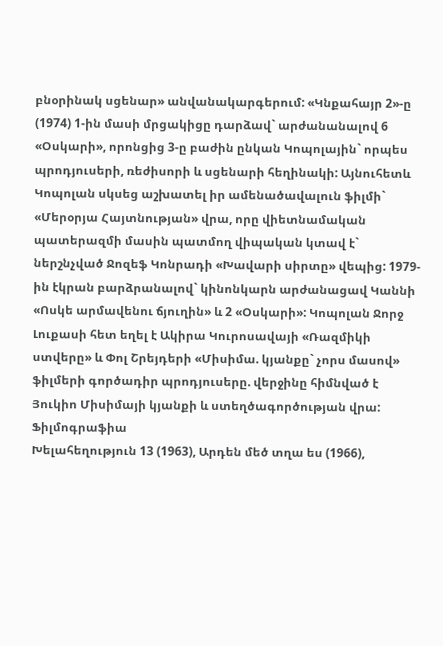բնօրինակ սցենար» անվանակարգերում: «Կնքահայր 2»-ը (1974) 1-ին մասի մրցակիցը դարձավ` արժանանալով 6 «Օսկարի», որոնցից 3-ը բաժին ընկան Կոպոլային` որպես պրոդյուսերի, ռեժիսորի և սցենարի հեղինակի: Այնուհետև Կոպոլան սկսեց աշխատել իր ամենածավալուն ֆիլմի` «Մերօրյա Հայտնության» վրա, որը վիետնամական պատերազմի մասին պատմող վիպական կտավ է` ներշնչված Ջոզեֆ Կոնրադի «Խավարի սիրտը» վեպից: 1979-ին էկրան բարձրանալով` կինոնկարն արժանացավ Կաննի «Ոսկե արմավենու ճյուղին» և 2 «Օսկարի»: Կոպոլան Ջորջ Լուքասի հետ եղել է Ակիրա Կուրոսավայի «Ռազմիկի ստվերը» և Փոլ Շրեյդերի «Միսիմա. կյանքը` չորս մասով» ֆիլմերի գործադիր պրոդյուսերը. վերջինը հիմնված է Յուկիո Միսիմայի կյանքի և ստեղծագործության վրա:
Ֆիլմոգրաֆիա
Խելահեղություն 13 (1963), Արդեն մեծ տղա ես (1966),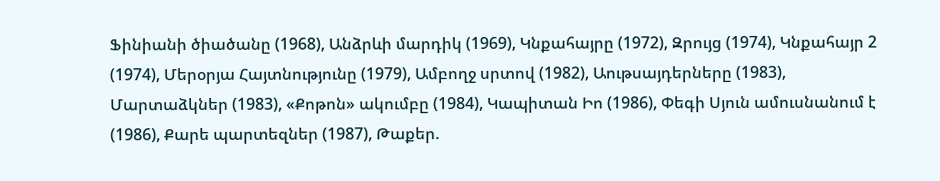Ֆինիանի ծիածանը (1968), Անձրևի մարդիկ (1969), Կնքահայրը (1972), Զրույց (1974), Կնքահայր 2 (1974), Մերօրյա Հայտնությունը (1979), Ամբողջ սրտով (1982), Աութսայդերները (1983), Մարտաձկներ (1983), «Քոթոն» ակումբը (1984), Կապիտան Իո (1986), Փեգի Սյուն ամուսնանում է (1986), Քարե պարտեզներ (1987), Թաքեր.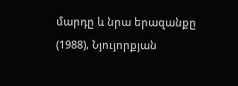մարդը և նրա երազանքը (1988), Նյույորքյան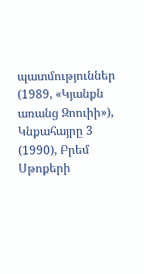պատմություններ (1989, «Կյանքն առանց Զոուիի»), Կնքահայրը 3 (1990), Բրեմ Սթոքերի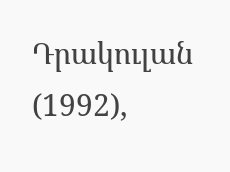Դրակուլան (1992),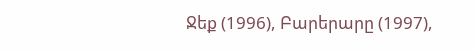Ջեք (1996), Բարերարը (1997),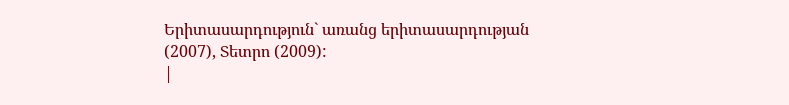Երիտասարդություն` առանց երիտասարդության (2007), Տետրո (2009):
|